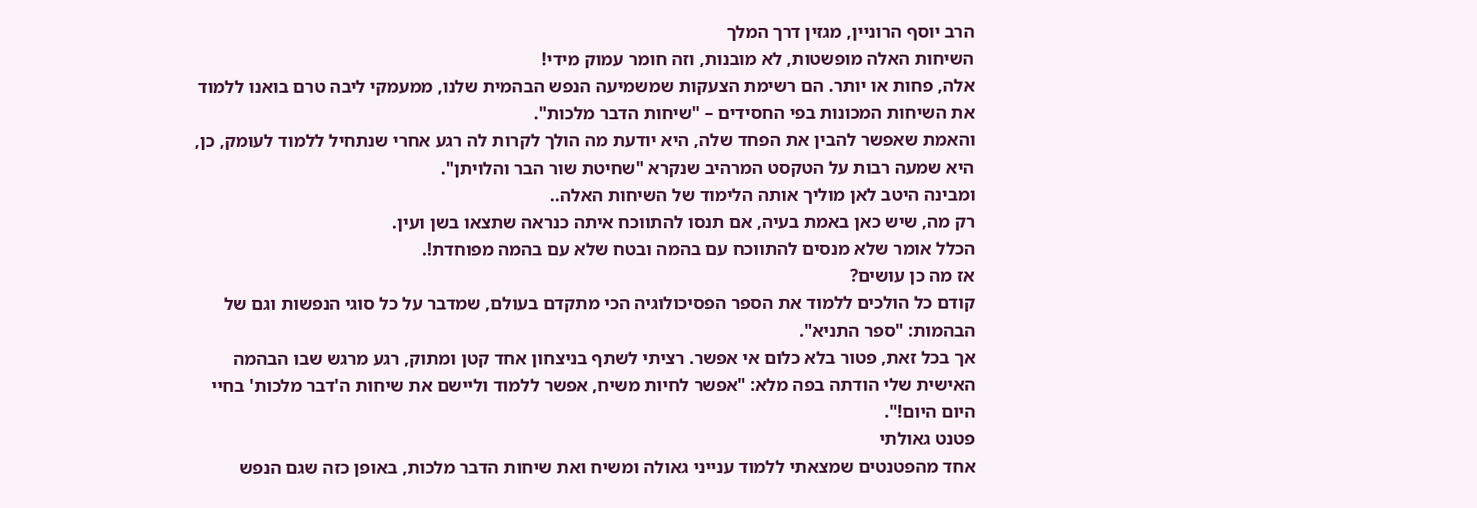הרב יוסף הרוניין, מגזין דרך המלך
השיחות האלה מופשטות, לא מובנות, וזה חומר עמוק מידי!
אלה, פחות או יותר. הם רשימת הצעקות שמשמיעה הנפש הבהמית שלנו, ממעמקי ליבה טרם בואנו ללמוד את השיחות המכונות בפי החסידים – "שיחות הדבר מלכות".
והאמת שאפשר להבין את הפחד שלה, היא יודעת מה הולך לקרות לה רגע אחרי שנתחיל ללמוד לעומק, כן, היא שמעה רבות על הטקסט המרהיב שנקרא "שחיטת שור הבר והלויתן".
ומבינה היטב לאן מוליך אותה הלימוד של השיחות האלה..
רק מה, שיש כאן באמת בעיה, אם תנסו להתווכח איתה כנראה שתצאו בשן ועין.
הכלל אומר שלא מנסים להתווכח עם בהמה ובטח שלא עם בהמה מפוחדת!.
אז מה כן עושים?
קודם כל הולכים ללמוד את הספר הפסיכולוגיה הכי מתקדם בעולם, שמדבר על כל סוגי הנפשות וגם של הבהמות: "ספר התניא".
אך בכל זאת, פטור בלא כלום אי אפשר. רציתי לשתף בניצחון אחד קטן ומתוק, רגע מרגש שבו הבהמה האישית שלי הודתה בפה מלא: "אפשר לחיות משיח, אפשר ללמוד וליישם את שיחות ה'דבר מלכות' בחיי היום היום!".
פטנט גאולתי
אחד מהפטנטים שמצאתי ללמוד ענייני גאולה ומשיח ואת שיחות הדבר מלכות, באופן כזה שגם הנפש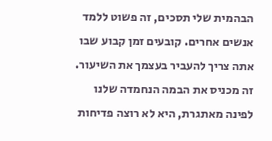הבהמית שלי תסכים, זה פשוט ללמד אנשים אחרים. קובעים זמן קבוע שבו אתה צריך להעביר בעצמך את השיעור. זה מכניס את הבמה הנחמדה שלנו לפינה מאתגרת, היא לא רוצה פדיחות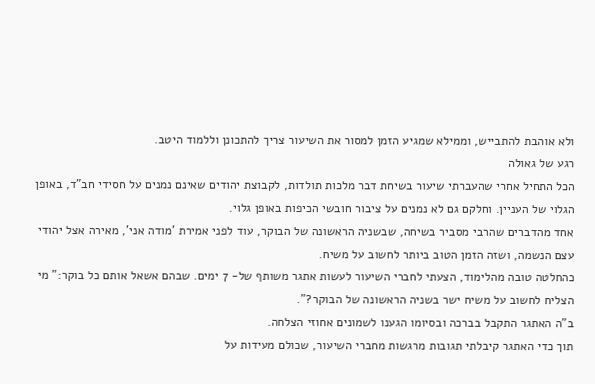ולא אוהבת להתבייש, וממילא שמגיע הזמן למסור את השיעור צריך להתכונן וללמוד היטב.
רגע של גאולה
הכל התחיל אחרי שהעברתי שיעור בשיחת דבר מלכות תולדות, לקבוצת יהודים שאינם נמנים על חסידי חב"ד, באופן הגלוי של העניין. וחלקם גם לא נמנים על ציבור חובשי הכיפות באופן גלוי.
אחד מהדברים שהרבי מסביר בשיחה, שבשניה הראשונה של הבוקר, עוד לפני אמירת 'מודה אני', מאירה אצל יהודי עצם הנשמה, ושזה הזמן הטוב ביותר לחשוב על משיח.
כהחלטה טובה מהלימוד, הצעתי לחברי השיעור לעשות אתגר משותף של- 7 ימים. שבהם אשאל אותם כל בוקר:" מי הצליח לחשוב על משיח ישר בשניה הראשונה של הבוקר?".
ב"ה האתגר התקבל בברכה ובסיומו הגענו לשמונים אחוזי הצלחה.
תוך כדי האתגר קיבלתי תגובות מרגשות מחברי השיעור, שכולם מעידות על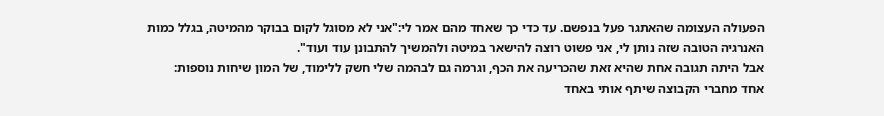הפעולה העצומה שהאתגר פעל בנפשם. עד כדי כך שאחד מהם אמר לי:"אני לא מסוגל לקום בבוקר מהמיטה, בגלל כמות האנרגיה הטובה שזה נותן לי, אני פשוט רוצה להישאר במיטה ולהמשיך להתבונן עוד ועוד".
אבל היתה תגובה אחת שהיא זאת שהכריעה את הכף, וגרמה גם לבהמה שלי חשק ללימוד, של המון שיחות נוספות:
אחד מחברי הקבוצה שיתף אותי באחד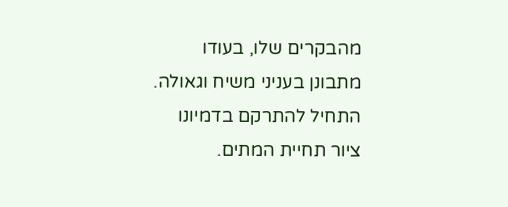מהבקרים שלו, בעודו מתבונן בעניני משיח וגאולה. התחיל להתרקם בדמיונו ציור תחיית המתים.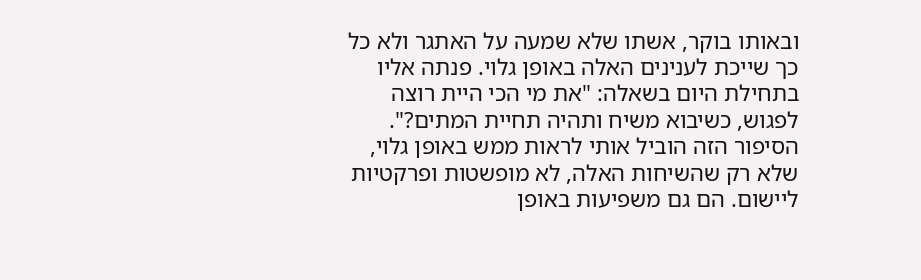ובאותו בוקר, אשתו שלא שמעה על האתגר ולא כל כך שייכת לענינים האלה באופן גלוי. פנתה אליו בתחילת היום בשאלה: "את מי הכי היית רוצה לפגוש, כשיבוא משיח ותהיה תחיית המתים?".
הסיפור הזה הוביל אותי לראות ממש באופן גלוי, שלא רק שהשיחות האלה, לא מופשטות ופרקטיות ליישום. הם גם משפיעות באופן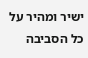ישיר ומהיר על כל הסביבה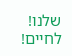שלנו!
לחיים!